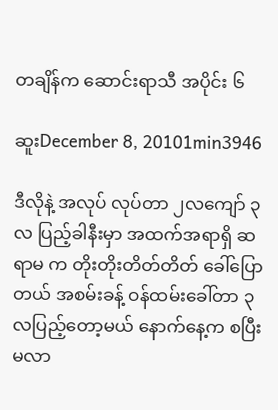တချိန်က ဆောင်းရာသီ အပိုင်း ၆

ဆူးDecember 8, 20101min3946

ဒီလိုနဲ့ အလုပ် လုပ်တာ ၂လကျော် ၃လ ပြည့်ခါနီးမှာ အထက်အရာရှိ ဆရာမ က တိုးတိုးတိတ်တိတ် ခေါ်ပြောတယ် အစမ်းခန့် ဝန်ထမ်းခေါ်တာ ၃လပြည့်တော့မယ် နောက်နေ့က စပြီး မလာ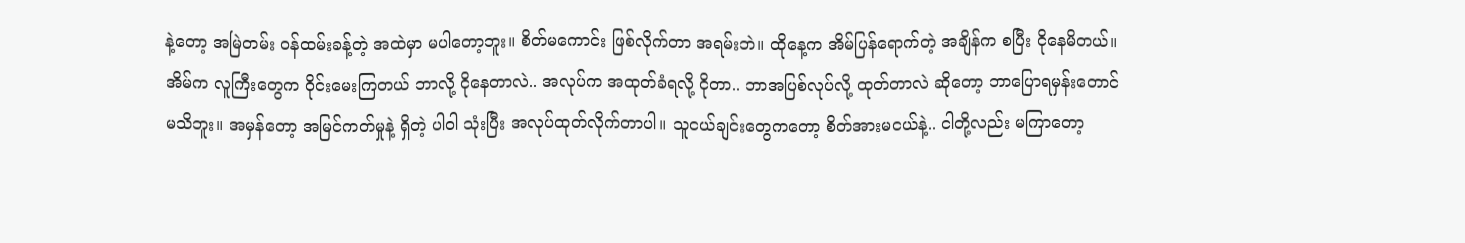နဲ့တော့ အမြဲတမ်း ဝန်ထမ်းခန့်တဲ့ အထဲမှာ မပါတော့ဘူး။ စိတ်မကောင်း ဖြစ်လိုက်တာ အရမ်းဘဲ။ ထိုနေ့က အိမ်ပြန်ရောက်တဲ့ အချိန်က စပြီး ငိုနေမိတယ်။ အိမ်က လူကြီးတွေက ဝိုင်းမေးကြတယ် ဘာလို့ ငိုနေတာလဲ.. အလုပ်က အထုတ်ခံရလို့ ငိုတာ.. ဘာအပြစ်လုပ်လို့ ထုတ်တာလဲ ဆိုတော့ ဘာပြောရမှန်းတောင် မသိဘူး။ အမှန်တော့ အမြင်ကတ်မှုနဲ့ ရှိတဲ့ ပါဝါ သုံးပြီး အလုပ်ထုတ်လိုက်တာပါ။ သူငယ်ချင်းတွေကတော့ စိတ်အားမငယ်နဲ့.. ငါတို့လည်း မကြာတော့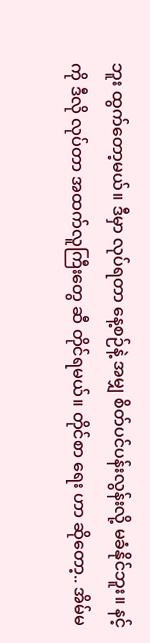ဘူး ထွက်တော့မယ်။ ဒီမှာ လုပ်ရတာ နေ့စဉ်နဲ့ အမျှ စိတ်ပင်ပန်းလွန်းလို့ မခံနိုင်ဘူး။ နင့်ကို ဒီလို လုပ်တာ အထက်လူကြီးတွေ ဆီ တိုင်ရမယ်။ တိုင်စာ ရေး ဟာ ဆိုတော့.. အိမ်မ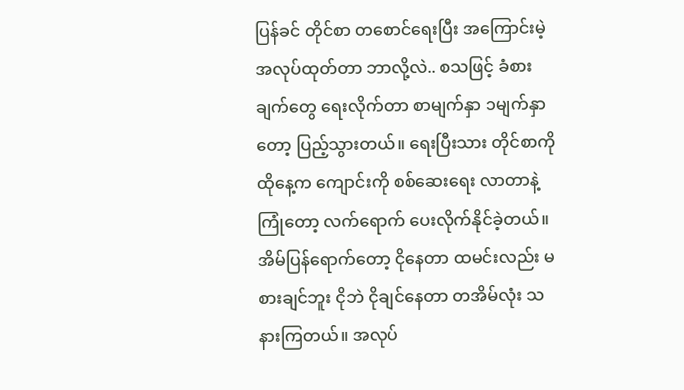ပြန်ခင် တိုင်စာ တစောင်ရေးပြီး အကြောင်းမဲ့ အလုပ်ထုတ်တာ ဘာလို့လဲ.. စသဖြင့် ခံစားချက်တွေ ရေးလိုက်တာ စာမျက်နှာ ၁မျက်နှာတော့ ပြည့်သွားတယ်။ ရေးပြီးသား တိုင်စာကို ထိုနေ့က ကျောင်းကို စစ်ဆေးရေး လာတာနဲ့ ကြုံတော့ လက်ရောက် ပေးလိုက်နိုင်ခဲ့တယ်။ အိမ်ပြန်ရောက်တော့ ငိုနေတာ ထမင်းလည်း မစားချင်ဘူး ငိုဘဲ ငိုချင်နေတာ တအိမ်လုံး သနားကြတယ်။ အလုပ်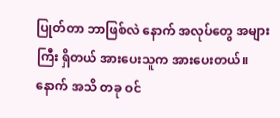ပြုတ်တာ ဘာဖြစ်လဲ နောက် အလုပ်တွေ အများကြီး ရှိတယ် အားပေးသူက အားပေးတယ်။ နောက် အသိ တခု ဝင်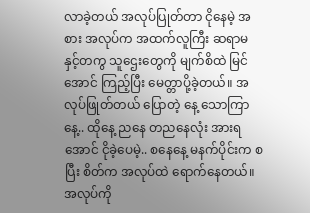လာခဲ့တယ် အလုပ်ပြုတ်တာ ငိုနေမဲ့ အစား အလုပ်က အထက်လူကြီး ဆရာမ နှင့်တကွ သူဌေးတွေကို မျက်စိထဲ မြင်အောင် ကြည့်ပြီး မေတ္တာပို့ခဲ့တယ်။ အလုပ်ဖြုတ်တယ် ပြောတဲ့ နေ့ သောကြာနေ့.. ထိုနေ့ ညနေ တညနေလုံး အားရအောင် ငိုခဲ့ပေမဲ့.. စနေနေ့ မနက်ပိုင်းက စပြီး စိတ်က အလုပ်ထဲ ရောက်နေတယ်။ အလုပ်ကို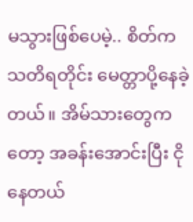မသွားဖြစ်ပေမဲ့.. စိတ်က သတိရတိုင်း မေတ္တာပို့နေခဲ့တယ်။ အိမ်သားတွေကတော့ အခန်းအောင်းပြီး ငိုနေတယ်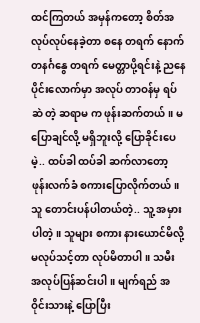ထင်ကြတယ် အမှန်ကတော့ စိတ်အလုပ်လုပ်နေခဲ့တာ စနေ တရက် နောက် တနင်္ဂနွေ တရက် မေတ္တာပို့ရင်းနဲ့ ညနေပိုင်းလောက်မှာ အလုပ် တာဝန်မှ ရပ်ဆဲ တဲ့ ဆရာမ က ဖုန်းဆက်တယ်။ မပြောချင်လို့ မရှိဘူးလို့ ပြောခိုင်းပေမဲ့.. ထပ်ခါ ထပ်ခါ ဆက်လာတော့ ဖုန်းလက်ခံ စကားပြောလိုက်တယ်။ သူ တောင်းပန်ပါတယ်တဲ့.. သူ့ အမှားပါတဲ့။ သူများ စကား နားယောင်မိလို့ မလုပ်သင့်တာ လုပ်မိတာပါ။ သမီး အလုပ်ပြန်ဆင်းပါ။ မျက်ရည် အဝိုင်းသားနဲ့ ပြောပြီး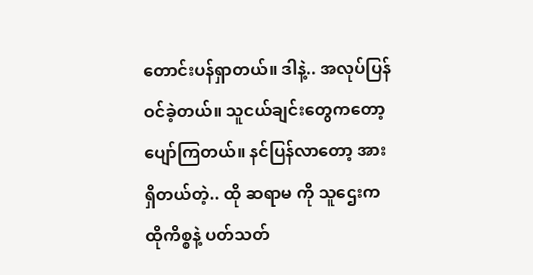တောင်းပန်ရှာတယ်။ ဒါနဲ့.. အလုပ်ပြန်ဝင်ခဲ့တယ်။ သူငယ်ချင်းတွေကတော့ ပျော်ကြတယ်။ နင်ပြန်လာတော့ အားရှိတယ်တဲ့.. ထို ဆရာမ ကို သူဌေးက ထိုကိစ္စနဲ့ ပတ်သတ်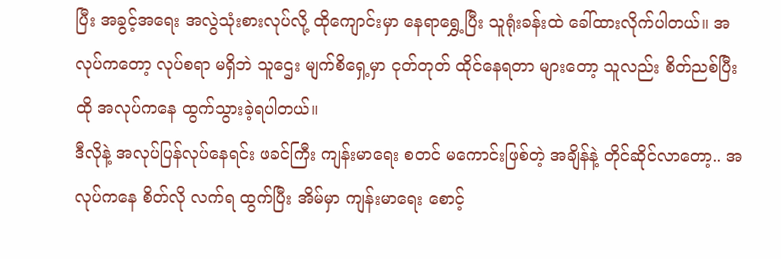ပြီး အခွင့်အရေး အလွဲသုံးစားလုပ်လို့ ထိုကျောင်းမှာ နေရာရွှေ့ပြီး သူရုံးခန်းထဲ ခေါ်ထားလိုက်ပါတယ်။ အလုပ်ကတော့ လုပ်စရာ မရှိဘဲ သူဌေး မျက်စိရှေ့မှာ ငုတ်တုတ် ထိုင်နေရတာ များတော့ သူလည်း စိတ်ညစ်ပြီး ထို အလုပ်ကနေ ထွက်သွားခဲ့ရပါတယ်။
ဒီလိုနဲ့ အလုပ်ပြန်လုပ်နေရင်း ဖခင်ကြီး ကျန်းမာရေး စတင် မကောင်းဖြစ်တဲ့ အချိန်နဲ့ တိုင်ဆိုင်လာတော့.. အလုပ်ကနေ စိတ်လို လက်ရ ထွက်ပြီး အိမ်မှာ ကျန်းမာရေး စောင့်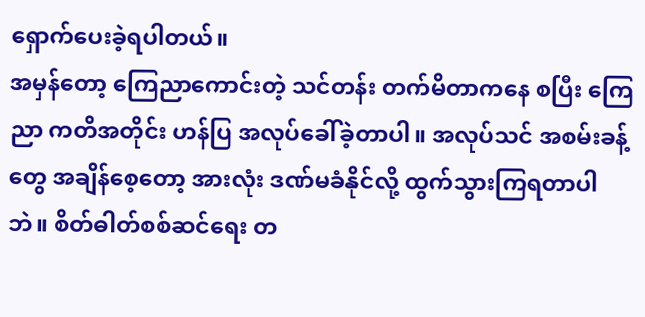ရှောက်ပေးခဲ့ရပါတယ်။
အမှန်တော့ ကြေညာကောင်းတဲ့ သင်တန်း တက်မိတာကနေ စပြီး ကြေညာ ကတိအတိုင်း ဟန်ပြ အလုပ်ခေါ်ခဲ့တာပါ။ အလုပ်သင် အစမ်းခန့်တွေ အချိန်စေ့တော့ အားလုံး ဒဏ်မခံနိုင်လို့ ထွက်သွားကြရတာပါဘဲ။ စိတ်ဓါတ်စစ်ဆင်ရေး တ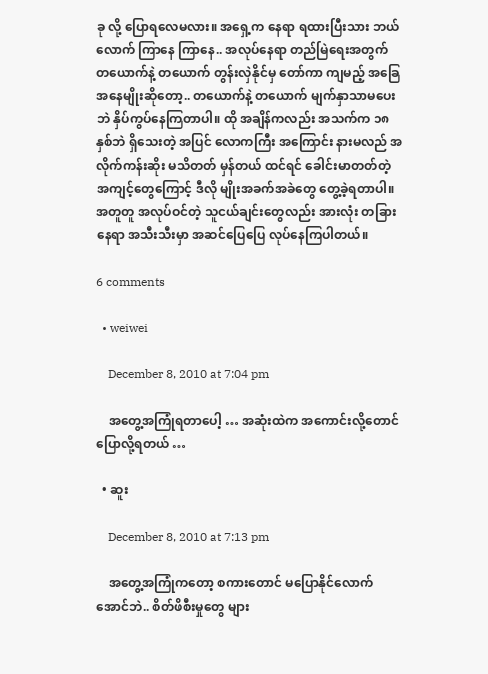ခု လို့ ပြောရလေမလား။ အရှေ့က နေရာ ရထားပြီးသား ဘယ်လောက် ကြာနေ ကြာနေ.. အလုပ်နေရာ တည်မြဲရေးအတွက် တယောက်နဲ့ တယောက် တွန်းလှဲနိုင်မှ တော်ကာ ကျမည့် အခြေအနေမျိုးဆိုတော့.. တယောက်နဲ့ တယောက် မျက်နှာသာမပေးဘဲ နှိပ်ကွပ်နေကြတာပါ။ ထို အချိန်ကလည်း အသက်က ၁၈နှစ်ဘဲ ရှိသေးတဲ့ အပြင် လောကကြီး အကြောင်း နားမလည် အလိုက်ကန်းဆိုး မသိတတ် မှန်တယ် ထင်ရင် ခေါင်းမာတတ်တဲ့ အကျင့်တွေကြောင့် ဒီလို မျိုးအခက်အခဲတွေ တွေ့ခဲ့ရတာပါ။ အတူတူ အလုပ်ဝင်တဲ့ သူငယ်ချင်းတွေလည်း အားလုံး တခြား နေရာ အသီးသီးမှာ အဆင်ပြေပြေ လုပ်နေကြပါတယ်။

6 comments

  • weiwei

    December 8, 2010 at 7:04 pm

    အတွေ့အကြုံရတာပေါ့ … အဆုံးထဲက အကောင်းလို့တောင် ပြောလို့ရတယ် …

  • ဆူး

    December 8, 2010 at 7:13 pm

    အတွေ့အကြုံကတော့ စကားတောင် မပြောနိုင်လောက်အောင်ဘဲ.. စိတ်ဖိစီးမှုတွေ များ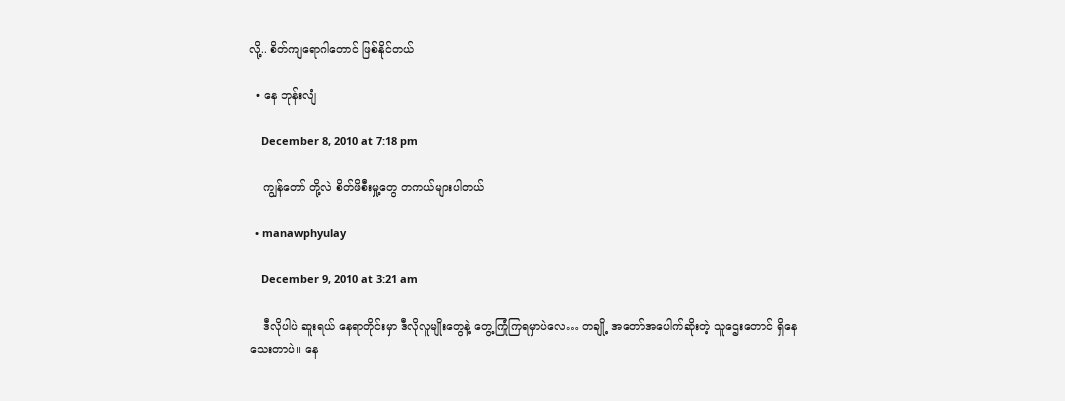လို့.. စိတ်ကျရောဂါတောင် ဖြစ်နိုင်တယ်

  • နေ ဘုန်းလျံ

    December 8, 2010 at 7:18 pm

    ကျွန်တော် တို့လဲ စိတ်ဖိစီးမှု့တွေ တကယ်များပါတယ်

  • manawphyulay

    December 9, 2010 at 3:21 am

    ဒီလိုပါပဲ ဆူးရယ် နေရာတိုင်းမှာ ဒီလိုလူမျိုးတွေနဲ့ တွေ့ကြုံကြရမှာပဲလေ… တချို့ အတော်အပေါက်ဆိုးတဲ့ သူဌေးတောင် ရှိနေသေးတာပဲ။ နေ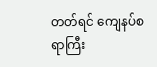တတ်ရင် ကျေနပ်စရာကြီး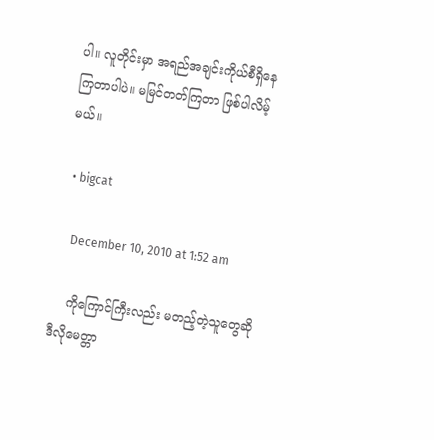ပါ။ လူတိုင်းမှာ အရည်အချင်းကိုယ်စီရှိနေကြတာပါပဲ။ မမြင်တတ်ကြတာ ဖြစ်ပါလိမ့်မယ်။

  • bigcat

    December 10, 2010 at 1:52 am

    ကိုကြောင်ကြီးလည်း မတည့်တဲ့သူတွေဆို ဒီလိုမေတ္တာ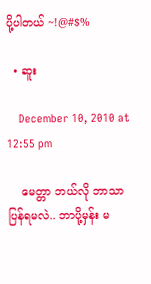ပို့ပါတယ် ~!@#$%

  • ဆူး

    December 10, 2010 at 12:55 pm

    မေတ္တာ ဘယ်လို ဘာသာပြန်ရမလဲ.. ဘာပို့မှန်း မ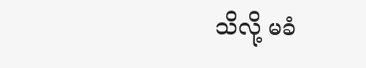သိလို့ မခံ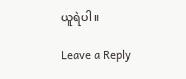ယူရဲပါ။

Leave a Reply